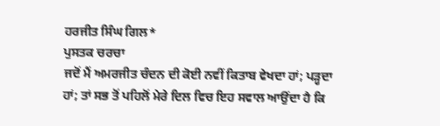ਹਰਜੀਤ ਸਿੰਘ ਗਿਲ*
ਪੁਸਤਕ ਚਰਚਾ
ਜਦੋਂ ਮੈਂ ਅਮਰਜੀਤ ਚੰਦਨ ਦੀ ਕੋਈ ਨਵੀਂ ਕਿਤਾਬ ਵੇਖਦਾ ਹਾਂ; ਪੜ੍ਹਦਾ ਹਾਂ; ਤਾਂ ਸਭ ਤੋਂ ਪਹਿਲੋਂ ਮੇਰੇ ਦਿਲ ਵਿਚ ਇਹ ਸਵਾਲ ਆਉਂਦਾ ਹੈ ਕਿ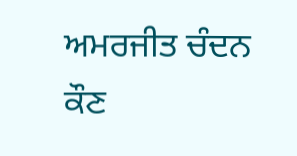ਅਮਰਜੀਤ ਚੰਦਨ ਕੌਣ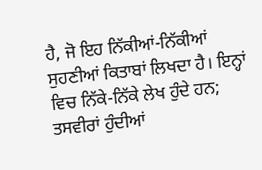ਹੈ, ਜੋ ਇਹ ਨਿੱਕੀਆਂ-ਨਿੱਕੀਆਂ ਸੁਹਣੀਆਂ ਕਿਤਾਬਾਂ ਲਿਖਦਾ ਹੈ। ਇਨ੍ਹਾਂ ਵਿਚ ਨਿੱਕੇ-ਨਿੱਕੇ ਲੇਖ ਹੁੰਦੇ ਹਨ; ਤਸਵੀਰਾਂ ਹੁੰਦੀਆਂ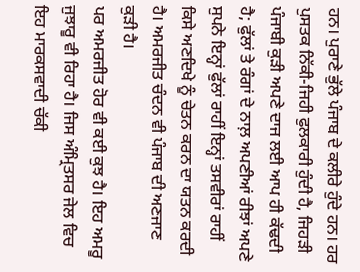ਹਨ। ਪੁਰਾਣੇ ਭੁੱਲੇ ਪੰਜਾਬ ਦੇ ਕਲੀਰੇ ਹੁੰਦੇ ਹਨ। ਹਰ ਪੁਸਤਕ ਨਿੱਕੀ-ਜਿਹੀ ਫੁਲਕਾਰੀ ਹੁੰਦੀ ਹੈ, ਜਿਹੜੀ ਪੰਜਾਬੀ ਕੁੜੀ ਅਪਣੇ ਦਾਜ ਲਈ ਆਪ ਹੀ ਕੱਢਦੀ ਹੈ; ਫੁੱਲਾਂ ਤੇ ਰੰਗਾਂ ਦੇ ਨਾਲ਼ ਅਪਣੀਆਂ ਰੀਝਾਂ ਅਪਣੇ ਸੁਪਨੇ ਇਨ੍ਹਾਂ ਫੁੱਲਾਂ ਰਾਹੀਂ ਇਨ੍ਹਾਂ ਤਸਵੀਰਾਂ ਰਾਹੀਂ ਕਿਸੇ ਅਣਦਿਖੇ ਨੂੰ ਚੇਤਨ ਕਰਨ ਦਾ ਯਤਨ ਕਰਦੀ ਹੈ। ਅਮਰਜੀਤ ਚੰਦਨ ਵੀ ਪੰਜਾਬ ਦੀ ਅਣਜਾਣ ਕੁੜੀ ਹੈ।
ਪਰ ਅਮਰਜੀਤ ਹੋਰ ਵੀ ਕਈ ਕੁਝ ਹੈ। ਇਹ ਅਮਰੂ ਜੁਝਾਰੂ ਵੀ ਰਿਹਾ ਹੈ। ਜਿਸ ਅੰਮ੍ਰਿਤਸਰ ਜੇਲ ਵਿਚ ਇਹ ਮਾਰਕਸਵਾਦੀ ਚੱਕੀ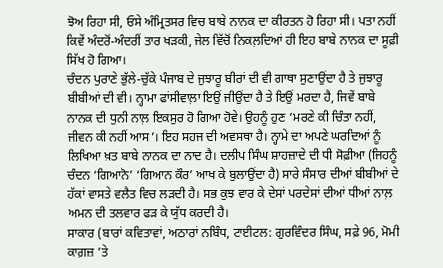ਝੋਅ ਰਿਹਾ ਸੀ, ਓਸੇ ਅੰਮ੍ਰਿਤਸਰ ਵਿਚ ਬਾਬੇ ਨਾਨਕ ਦਾ ਕੀਰਤਨ ਹੋ ਰਿਹਾ ਸੀ। ਪਤਾ ਨਹੀਂ ਕਿਵੇਂ ਅੰਦਰੋਂ-ਅੰਦਰੀਂ ਤਾਰ ਖੜਕੀ, ਜੇਲ ਵਿੱਚੋਂ ਨਿਕਲ਼ਦਿਆਂ ਹੀ ਇਹ ਬਾਬੇ ਨਾਨਕ ਦਾ ਸੂਫ਼ੀ ਸਿੱਖ ਹੋ ਗਿਆ।
ਚੰਦਨ ਪੁਰਾਣੇ ਭੁੱਲੇ-ਚੁੱਕੇ ਪੰਜਾਬ ਦੇ ਜੁਝਾਰੂ ਬੀਰਾਂ ਦੀ ਵੀ ਗਾਥਾ ਸੁਣਾਉਂਦਾ ਹੈ ਤੇ ਜੁਝਾਰੂ ਬੀਬੀਆਂ ਦੀ ਵੀ। ਨ੍ਹਾਮਾ ਫਾਂਸੀਵਾਲ਼ਾ ਇਉਂ ਜੀਉਂਦਾ ਹੈ ਤੇ ਇਉਂ ਮਰਦਾ ਹੈ, ਜਿਵੇਂ ਬਾਬੇ ਨਾਨਕ ਦੀ ਧੁਨੀ ਨਾਲ਼ ਇਕਸੁਰ ਹੋ ਗਿਆ ਹੋਵੇ। ਉਹਨੂੰ ਹੁਣ ‘ਮਰਣੇ ਕੀ ਚਿੰਤਾ ਨਹੀਂ, ਜੀਵਨ ਕੀ ਨਹੀਂ ਆਸ’। ਇਹ ਸਹਜ ਦੀ ਅਵਸਥਾ ਹੈ। ਨ੍ਹਾਮੇ ਦਾ ਅਪਣੇ ਘਰਦਿਆਂ ਨੂੰ ਲਿਖਿਆ ਖ਼ਤ ਬਾਬੇ ਨਾਨਕ ਦਾ ਨਾਦ ਹੈ। ਦਲੀਪ ਸਿੰਘ ਸ਼ਾਹਜ਼ਾਦੇ ਦੀ ਧੀ ਸੋਫ਼ੀਆ (ਜਿਹਨੂੰ ਚੰਦਨ ‘ਗਿਆਨੋ’ ‘ਗਿਆਨ ਕੌਰ’ ਆਖ ਕੇ ਬੁਲਾਉਂਦਾ ਹੈ) ਸਾਰੇ ਸੰਸਾਰ ਦੀਆਂ ਬੀਬੀਆਂ ਦੇ ਹੱਕਾਂ ਵਾਸਤੇ ਵਲੈਤ ਵਿਚ ਲੜਦੀ ਹੈ। ਸਭ ਕੁਝ ਵਾਰ ਕੇ ਦੇਸਾਂ ਪਰਦੇਸਾਂ ਦੀਆਂ ਧੀਆਂ ਨਾਲ਼ ਅਮਨ ਦੀ ਤਲਵਾਰ ਫੜ ਕੇ ਯੁੱਧ ਕਰਦੀ ਹੈ।
ਸਾਕਾਰ (ਬਾਰਾਂ ਕਵਿਤਾਵਾਂ, ਅਠਾਰਾਂ ਨਬਿੰਧ, ਟਾਈਟਲ: ਗੁਰਵਿੰਦਰ ਸਿੰਘ, ਸਫ਼ੇ 96, ਮੋਮੀ ਕਾਗ਼ਜ਼ ’ਤੇ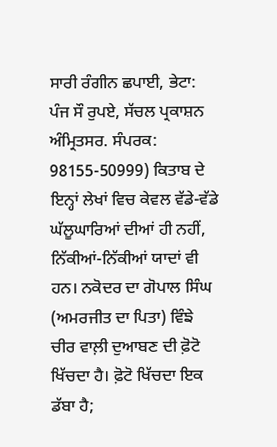ਸਾਰੀ ਰੰਗੀਨ ਛਪਾਈ, ਭੇਟਾ: ਪੰਜ ਸੌ ਰੁਪਏ, ਸੱਚਲ ਪ੍ਰਕਾਸ਼ਨ ਅੰਮ੍ਰਿਤਸਰ. ਸੰਪਰਕ: 98155-50999) ਕਿਤਾਬ ਦੇ ਇਨ੍ਹਾਂ ਲੇਖਾਂ ਵਿਚ ਕੇਵਲ ਵੱਡੇ-ਵੱਡੇ ਘੱਲੂਘਾਰਿਆਂ ਦੀਆਂ ਹੀ ਨਹੀਂ, ਨਿੱਕੀਆਂ-ਨਿੱਕੀਆਂ ਯਾਦਾਂ ਵੀ ਹਨ। ਨਕੋਦਰ ਦਾ ਗੋਪਾਲ ਸਿੰਘ (ਅਮਰਜੀਤ ਦਾ ਪਿਤਾ) ਵਿੰਙੇ ਚੀਰ ਵਾਲ਼ੀ ਦੁਆਬਣ ਦੀ ਫ਼ੋਟੋ ਖਿੱਚਦਾ ਹੈ। ਫ਼ੋਟੋ ਖਿੱਚਦਾ ਇਕ ਡੱਬਾ ਹੈ;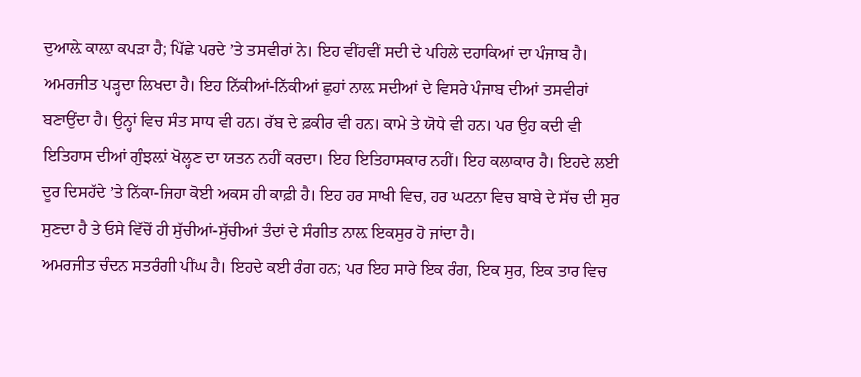ਦੁਆਲ਼ੇ ਕਾਲ਼ਾ ਕਪੜਾ ਹੈ; ਪਿੱਛੇ ਪਰਦੇ ’ਤੇ ਤਸਵੀਰਾਂ ਨੇ। ਇਹ ਵੀਂਹਵੀਂ ਸਦੀ ਦੇ ਪਹਿਲੇ ਦਹਾਕਿਆਂ ਦਾ ਪੰਜਾਬ ਹੈ।
ਅਮਰਜੀਤ ਪੜ੍ਹਦਾ ਲਿਖਦਾ ਹੈ। ਇਹ ਨਿੱਕੀਆਂ-ਨਿੱਕੀਆਂ ਛੁਹਾਂ ਨਾਲ਼ ਸਦੀਆਂ ਦੇ ਵਿਸਰੇ ਪੰਜਾਬ ਦੀਆਂ ਤਸਵੀਰਾਂ ਬਣਾਉਂਦਾ ਹੈ। ਉਨ੍ਹਾਂ ਵਿਚ ਸੰਤ ਸਾਧ ਵੀ ਹਨ। ਰੱਬ ਦੇ ਫ਼ਕੀਰ ਵੀ ਹਨ। ਕਾਮੇ ਤੇ ਯੋਧੇ ਵੀ ਹਨ। ਪਰ ਉਹ ਕਦੀ ਵੀ ਇਤਿਹਾਸ ਦੀਆਂ ਗੁੰਝਲ਼ਾਂ ਖੋਲ੍ਹਣ ਦਾ ਯਤਨ ਨਹੀਂ ਕਰਦਾ। ਇਹ ਇਤਿਹਾਸਕਾਰ ਨਹੀਂ। ਇਹ ਕਲਾਕਾਰ ਹੈ। ਇਹਦੇ ਲਈ ਦੂਰ ਦਿਸਹੱਦੇ ’ਤੇ ਨਿੱਕਾ-ਜਿਹਾ ਕੋਈ ਅਕਸ ਹੀ ਕਾਫ਼ੀ ਹੈ। ਇਹ ਹਰ ਸਾਖੀ ਵਿਚ, ਹਰ ਘਟਨਾ ਵਿਚ ਬਾਬੇ ਦੇ ਸੱਚ ਦੀ ਸੁਰ ਸੁਣਦਾ ਹੈ ਤੇ ਓਸੇ ਵਿੱਚੋਂ ਹੀ ਸੁੱਚੀਆਂ-ਸੁੱਚੀਆਂ ਤੰਦਾਂ ਦੇ ਸੰਗੀਤ ਨਾਲ਼ ਇਕਸੁਰ ਹੋ ਜਾਂਦਾ ਹੈ।
ਅਮਰਜੀਤ ਚੰਦਨ ਸਤਰੰਗੀ ਪੀਂਘ ਹੈ। ਇਹਦੇ ਕਈ ਰੰਗ ਹਨ; ਪਰ ਇਹ ਸਾਰੇ ਇਕ ਰੰਗ, ਇਕ ਸੁਰ, ਇਕ ਤਾਰ ਵਿਚ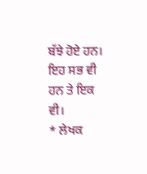ਬੱਝੇ ਹੋਏ ਹਨ। ਇਹ ਸਭ ਵੀ ਹਨ ਤੇ ਇਕ ਵੀ।
* ਲੇਖਕ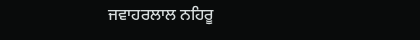ਜਵਾਹਰਲਾਲ ਨਹਿਰੂ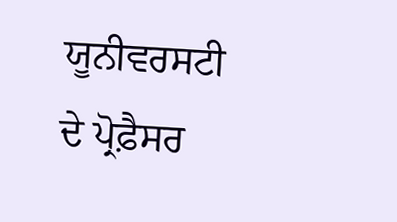ਯੂਨੀਵਰਸਟੀ ਦੇ ਪ੍ਰੋਫ਼ੈਸਰ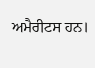ਅਮੈਰੀਟਸ ਹਨ।